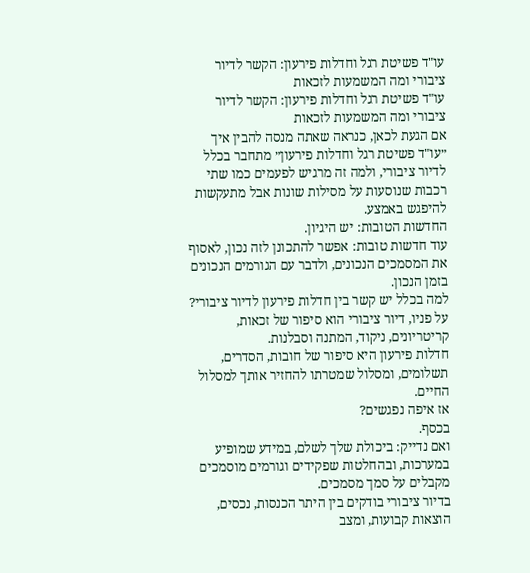עו"ד פשיטת רגל וחדלות פירעון: הקשר לדיור ציבורי ומה המשמעות לזכאות
עו"ד פשיטת רגל וחדלות פירעון: הקשר לדיור ציבורי ומה המשמעות לזכאות
אם הגעת לכאן, כנראה שאתה מנסה להבין איך ״עו"ד פשיטת רגל וחדלות פירעון״ מתחבר בכלל לדיור ציבורי, ולמה זה מרגיש לפעמים כמו שתי רכבות שנוסעות על מסילות שונות אבל מתעקשות להיפגש באמצע.
החדשות הטובות: יש היגיון.
עוד חדשות טובות: אפשר להתכונן לזה נכון, לאסוף את המסמכים הנכונים, ולדבר עם הגורמים הנכונים בזמן הנכון.
למה בכלל יש קשר בין חדלות פירעון לדיור ציבורי?
על פניו, דיור ציבורי הוא סיפור של זכאות, קריטריונים, ניקוד, המתנה וסבלנות.
חדלות פירעון היא סיפור של חובות, הסדרים, תשלומים, ומסלול שמטרתו להחזיר אותך למסלול החיים.
אז איפה נפגשים?
בכסף.
ואם נדייק: ביכולת שלך לשלם, במידע שמופיע במערכות, ובהחלטות שפקידים וגורמים מוסמכים מקבלים על סמך מסמכים.
בדיור ציבורי בודקים בין היתר הכנסות, נכסים, הוצאות קבועות, ומצב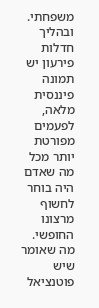משפחתי.
ובהליך חדלות פירעון יש תמונה פיננסית מלאה, לפעמים מפורטת יותר מכל מה שאדם היה בוחר לחשוף מרצונו החופשי.
מה שאומר שיש פוטנציאל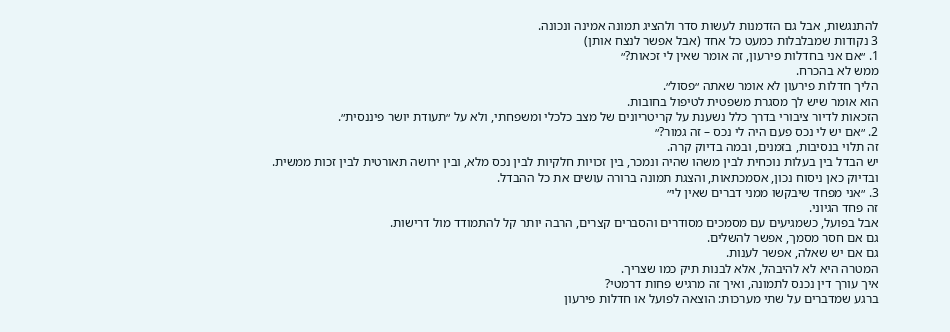להתנגשות, אבל גם הזדמנות לעשות סדר ולהציג תמונה אמינה ונכונה.
3 נקודות שמבלבלות כמעט כל אחד (אבל אפשר לנצח אותן)
1. ״אם אני בחדלות פירעון, זה אומר שאין לי זכאות?״
ממש לא בהכרח.
הליך חדלות פירעון לא אומר שאתה ״פסול״.
הוא אומר שיש לך מסגרת משפטית לטיפול בחובות.
הזכאות לדיור ציבורי בדרך כלל נשענת על קריטריונים של מצב כלכלי ומשפחתי, ולא על ״תעודת יושר פיננסית״.
2. ״אם יש לי נכס פעם היה לי נכס – זה גמור?״
זה תלוי בנסיבות, בזמנים, ובמה בדיוק קרה.
יש הבדל בין בעלות נוכחית לבין משהו שהיה ונמכר, בין זכויות חלקיות לבין נכס מלא, ובין ירושה תאורטית לבין זכות ממשית.
ובדיוק כאן ניסוח נכון, אסמכתאות, והצגת תמונה ברורה עושים את כל ההבדל.
3. ״אני מפחד שיבקשו ממני דברים שאין לי״
זה פחד הגיוני.
אבל בפועל, כשמגיעים עם מסמכים מסודרים והסברים קצרים, הרבה יותר קל להתמודד מול דרישות.
גם אם חסר מסמך, אפשר להשלים.
גם אם יש שאלה, אפשר לענות.
המטרה היא לא להיבהל, אלא לבנות תיק כמו שצריך.
איך עורך דין נכנס לתמונה, ואיך זה מרגיש פחות דרמטי?
ברגע שמדברים על שתי מערכות: הוצאה לפועל או חדלות פירעון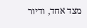מצד אחד, ודיור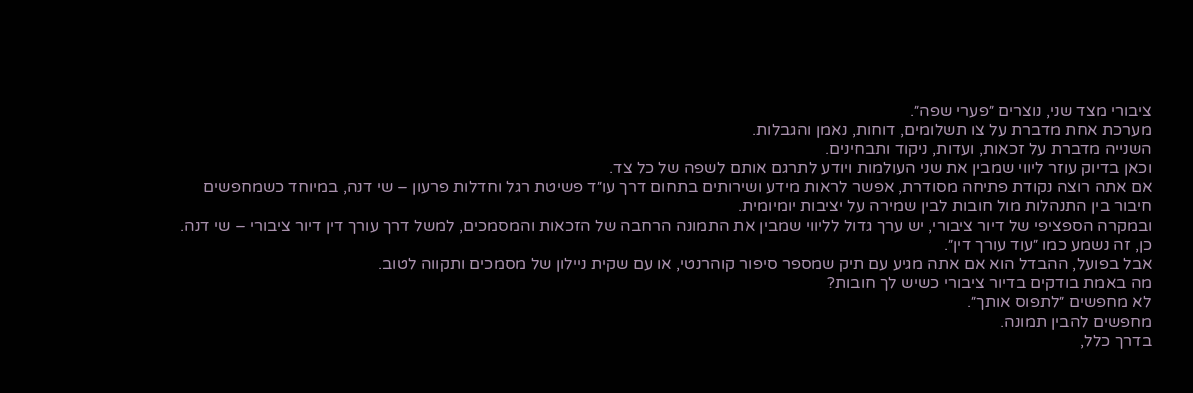ציבורי מצד שני, נוצרים ״פערי שפה״.
מערכת אחת מדברת על צו תשלומים, דוחות, נאמן והגבלות.
השנייה מדברת על זכאות, ועדות, ניקוד ותבחינים.
וכאן בדיוק עוזר ליווי שמבין את שני העולמות ויודע לתרגם אותם לשפה של כל צד.
אם אתה רוצה נקודת פתיחה מסודרת, אפשר לראות מידע ושירותים בתחום דרך עו״ד פשיטת רגל וחדלות פרעון – שי דנה, במיוחד כשמחפשים חיבור בין התנהלות מול חובות לבין שמירה על יציבות יומיומית.
ובמקרה הספציפי של דיור ציבורי, יש ערך גדול לליווי שמבין את התמונה הרחבה של הזכאות והמסמכים, למשל דרך עורך דין דיור ציבורי – שי דנה.
כן, זה נשמע כמו ״עוד עורך דין״.
אבל בפועל, ההבדל הוא אם אתה מגיע עם תיק שמספר סיפור קוהרנטי, או עם שקית ניילון של מסמכים ותקווה לטוב.
מה באמת בודקים בדיור ציבורי כשיש לך חובות?
לא מחפשים ״לתפוס אותך״.
מחפשים להבין תמונה.
בדרך כלל,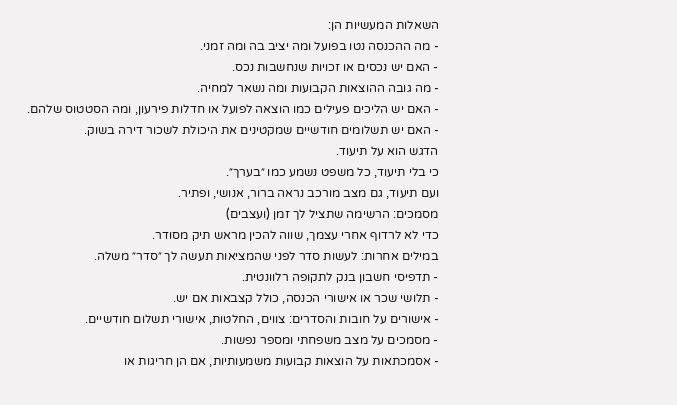השאלות המעשיות הן:
- מה ההכנסה נטו בפועל ומה יציב בה ומה זמני.
- האם יש נכסים או זכויות שנחשבות נכס.
- מה גובה ההוצאות הקבועות ומה נשאר למחיה.
- האם יש הליכים פעילים כמו הוצאה לפועל או חדלות פירעון, ומה הסטטוס שלהם.
- האם יש תשלומים חודשיים שמקטינים את היכולת לשכור דירה בשוק.
הדגש הוא על תיעוד.
כי בלי תיעוד, כל משפט נשמע כמו ״בערך״.
ועם תיעוד, גם מצב מורכב נראה ברור, אנושי, ופתיר.
מסמכים: הרשימה שתציל לך זמן (ועצבים)
כדי לא לרדוף אחרי עצמך, שווה להכין מראש תיק מסודר.
במילים אחרות: לעשות סדר לפני שהמציאות תעשה לך ״סדר״ משלה.
- תדפיסי חשבון בנק לתקופה רלוונטית.
- תלושי שכר או אישורי הכנסה, כולל קצבאות אם יש.
- אישורים על חובות והסדרים: צווים, החלטות, אישורי תשלום חודשיים.
- מסמכים על מצב משפחתי ומספר נפשות.
- אסמכתאות על הוצאות קבועות משמעותיות, אם הן חריגות או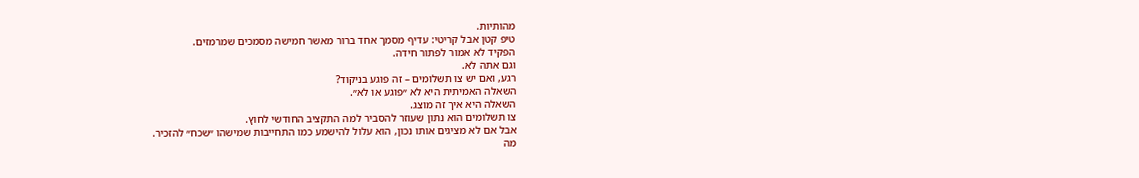מהותיות.
טיפ קטן אבל קריטי: עדיף מסמך אחד ברור מאשר חמישה מסמכים שמרמזים.
הפקיד לא אמור לפתור חידה.
וגם אתה לא.
רגע, ואם יש צו תשלומים – זה פוגע בניקוד?
השאלה האמיתית היא לא ״פוגע או לא״.
השאלה היא איך זה מוצג.
צו תשלומים הוא נתון שעוזר להסביר למה התקציב החודשי לחוץ.
אבל אם לא מציגים אותו נכון, הוא עלול להישמע כמו התחייבות שמישהו ״שכח״ להזכיר.
מה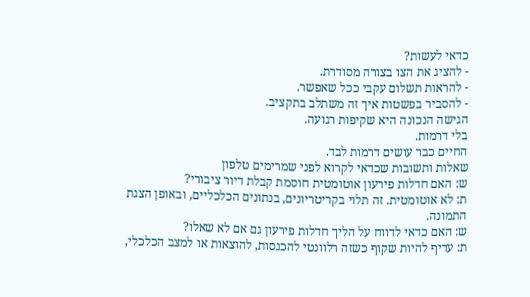כדאי לעשות?
- להציג את הצו בצורה מסודרת.
- להראות תשלום עקבי ככל שאפשר.
- להסביר בפשטות איך זה משתלב בתקציב.
הגישה הנכונה היא שקיפות רגועה.
בלי דרמות.
החיים כבר עושים דרמות לבד.
שאלות ותשובות שכדאי לקרוא לפני שמרימים טלפון
ש: האם חדלות פירעון אוטומטית חוסמת קבלת דיור ציבורי?
ת: לא אוטומטית. זה תלוי בקריטריונים, בנתונים הכלכליים, ובאופן הצגת התמונה.
ש: האם כדאי לדווח על הליך חדלות פירעון גם אם לא שאלו?
ת: עדיף להיות שקוף כשזה רלוונטי להכנסות, להוצאות או למצב הכלכלי,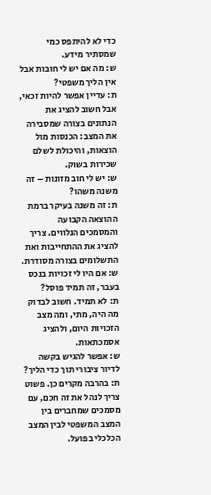כדי לא להיתפס כמי שמסתיר מידע.
ש: מה אם יש לי חובות אבל אין הליך משפטי?
ת: עדיין אפשר להיות זכאי, אבל חשוב להציג את הנתונים בצורה שמסבירה את המצב: הכנסות מול הוצאות, והיכולת לשלם שכירות בשוק.
ש: יש לי חוב מזונות – זה משנה משהו?
ת: זה משנה בעיקר ברמת ההוצאה הקבועה והמסמכים הנלווים. צריך להציג את ההתחייבות ואת התשלומים בצורה מסודרת.
ש: אם היו לי זכויות בנכס בעבר, זה תמיד פוסל?
ת: לא תמיד. חשוב לבדוק מה היה, מתי, ומה מצב הזכויות היום, ולהציג אסמכתאות.
ש: אפשר להגיש בקשה לדיור ציבורי תוך כדי הליך?
ת: בהרבה מקרים כן. פשוט צריך לנהל את זה חכם, עם מסמכים שמחברים בין המצב המשפטי לבין המצב הכלכלי בפועל.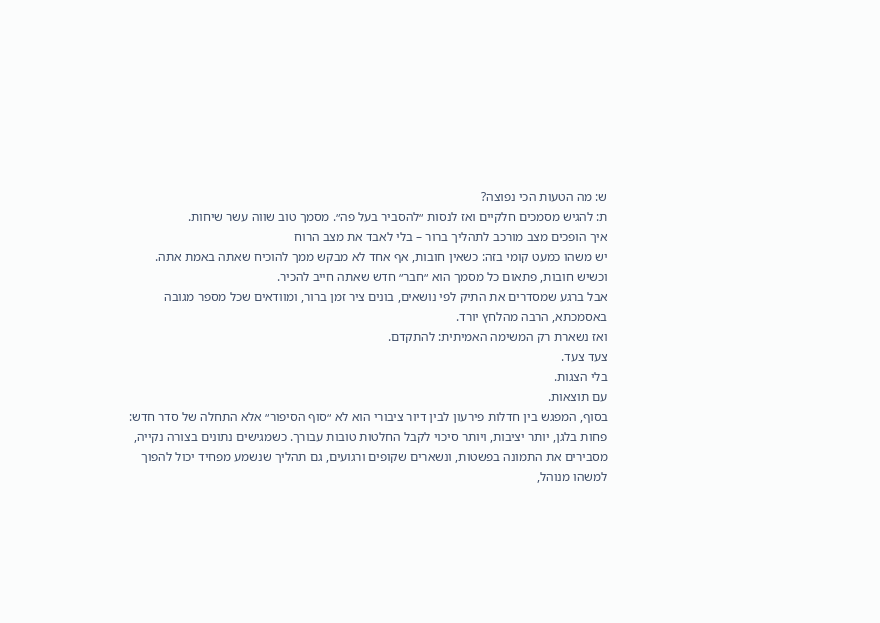ש: מה הטעות הכי נפוצה?
ת: להגיש מסמכים חלקיים ואז לנסות ״להסביר בעל פה״. מסמך טוב שווה עשר שיחות.
איך הופכים מצב מורכב לתהליך ברור – בלי לאבד את מצב הרוח
יש משהו כמעט קומי בזה: כשאין חובות, אף אחד לא מבקש ממך להוכיח שאתה באמת אתה.
וכשיש חובות, פתאום כל מסמך הוא ״חבר״ חדש שאתה חייב להכיר.
אבל ברגע שמסדרים את התיק לפי נושאים, בונים ציר זמן ברור, ומוודאים שכל מספר מגובה באסמכתא, הרבה מהלחץ יורד.
ואז נשארת רק המשימה האמיתית: להתקדם.
צעד צעד.
בלי הצגות.
עם תוצאות.
בסוף, המפגש בין חדלות פירעון לבין דיור ציבורי הוא לא ״סוף הסיפור״ אלא התחלה של סדר חדש: פחות בלגן, יותר יציבות, ויותר סיכוי לקבל החלטות טובות עבורך. כשמגישים נתונים בצורה נקייה, מסבירים את התמונה בפשטות, ונשארים שקופים ורגועים, גם תהליך שנשמע מפחיד יכול להפוך למשהו מנוהל,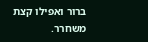ברור ואפילו קצת משחרר.